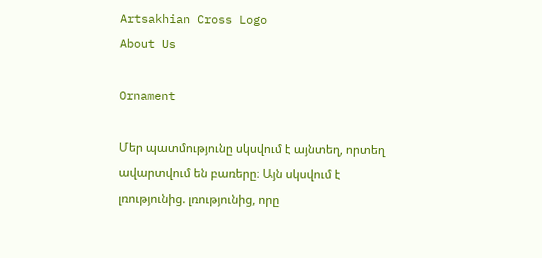Artsakhian Cross Logo
About Us

Ornament

Մեր պատմությունը սկսվում է այնտեղ, որտեղ ավարտվում են բառերը։ Այն սկսվում է լռությունից. լռությունից, որը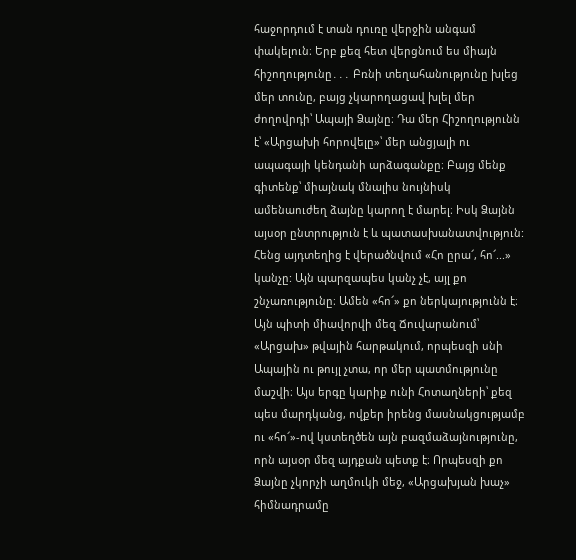հաջորդում է տան դուռը վերջին անգամ փակելուն։ Երբ քեզ հետ վերցնում ես միայն հիշողությունը․․․ Բռնի տեղահանությունը խլեց մեր տունը, բայց չկարողացավ խլել մեր ժողովրդի՝ Ապայի Ձայնը։ Դա մեր Հիշողությունն է՝ «Արցախի հորովելը»՝ մեր անցյալի ու ապագայի կենդանի արձագանքը։ Բայց մենք գիտենք՝ միայնակ մնալիս նույնիսկ ամենաուժեղ ձայնը կարող է մարել։ Իսկ Ձայնն այսօր ընտրություն է և պատասխանատվություն: Հենց այդտեղից է վերածնվում «Հո ըրա՜, հո՜...» կանչը: Այն պարզապես կանչ չէ, այլ քո շնչառությունը։ Ամեն «հո՜» քո ներկայությունն է։ Այն պիտի միավորվի մեզ Ճուվարանում՝ «Արցախ» թվային հարթակում, որպեսզի սնի Ապային ու թույլ չտա, որ մեր պատմությունը մաշվի։ Այս երգը կարիք ունի Հոտաղների՝ քեզ պես մարդկանց, ովքեր իրենց մասնակցությամբ ու «հո՜»-ով կստեղծեն այն բազմաձայնությունը, որն այսօր մեզ այդքան պետք է։ Որպեսզի քո Ձայնը չկորչի աղմուկի մեջ, «Արցախյան խաչ» հիմնադրամը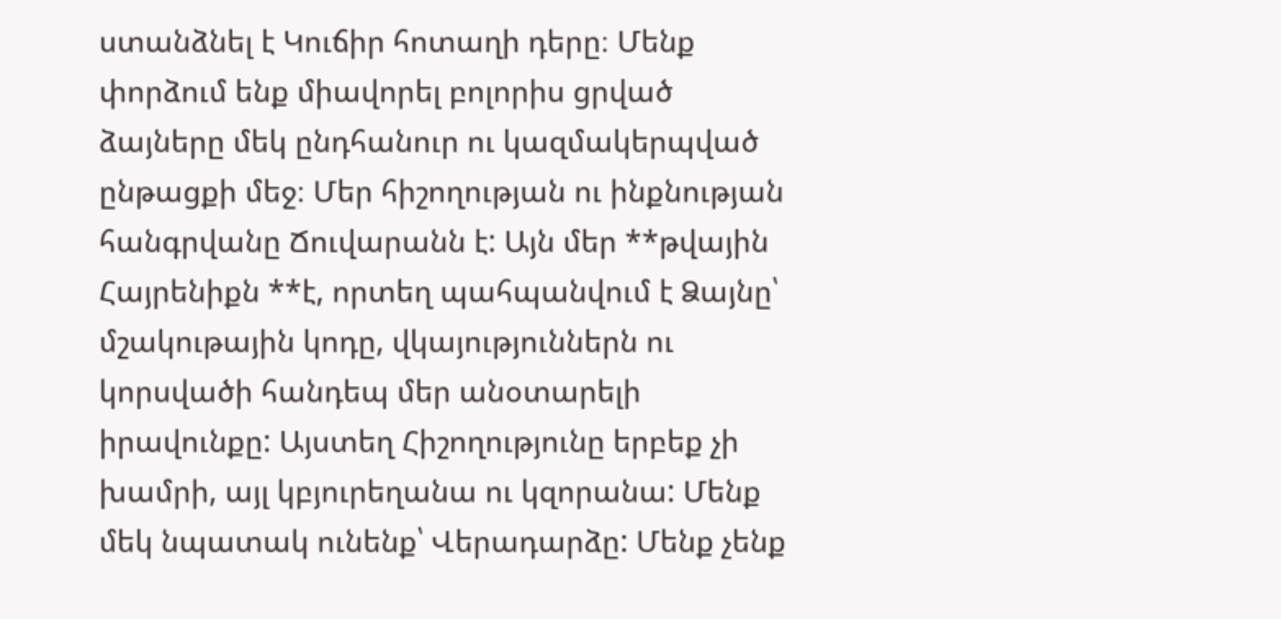ստանձնել է Կուճիր հոտաղի դերը։ Մենք փորձում ենք միավորել բոլորիս ցրված ձայները մեկ ընդհանուր ու կազմակերպված ընթացքի մեջ։ Մեր հիշողության ու ինքնության հանգրվանը Ճուվարանն է: Այն մեր **թվային Հայրենիքն **է, որտեղ պահպանվում է Ձայնը՝ մշակութային կոդը, վկայություններն ու կորսվածի հանդեպ մեր անօտարելի իրավունքը: Այստեղ Հիշողությունը երբեք չի խամրի, այլ կբյուրեղանա ու կզորանա: Մենք մեկ նպատակ ունենք՝ Վերադարձը: Մենք չենք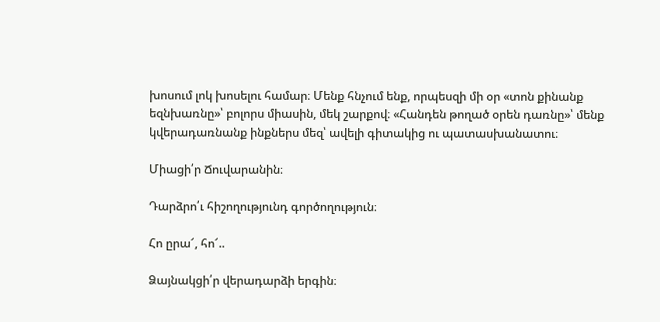խոսում լոկ խոսելու համար։ Մենք հնչում ենք, որպեսզի մի օր «տոն քինանք եզնխառնը»՝ բոլորս միասին, մեկ շարքով։ «Հանդեն թողած օրեն դառնը»՝ մենք կվերադառնանք ինքներս մեզ՝ ավելի գիտակից ու պատասխանատու։

Միացի՛ր Ճուվարանին։

Դարձրո՛ւ հիշողությունդ գործողություն։

Հո ըրա՜, հո՜..

Ձայնակցի՛ր վերադարձի երգին։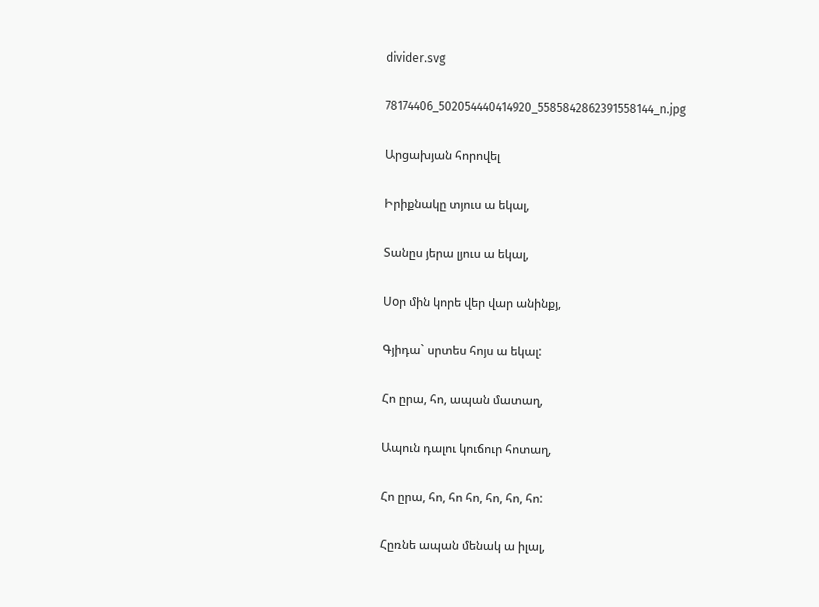divider.svg

78174406_502054440414920_5585842862391558144_n.jpg

Արցախյան հորովել

Իրիքնակը տյուս ա եկալ,

Տանըս յերա լյուս ա եկալ,

Սoր մին կորե վեր վար անինքյ,

Գյիդա` սրտես հոյս ա եկալ:

Հո ըրա, հո, ապան մատաղ,

Ապուն դալու կուճուր հոտաղ,

Հո ըրա, հո, հո հո, հո, հո, հո:

Հըռնե ապան մենակ ա իլալ,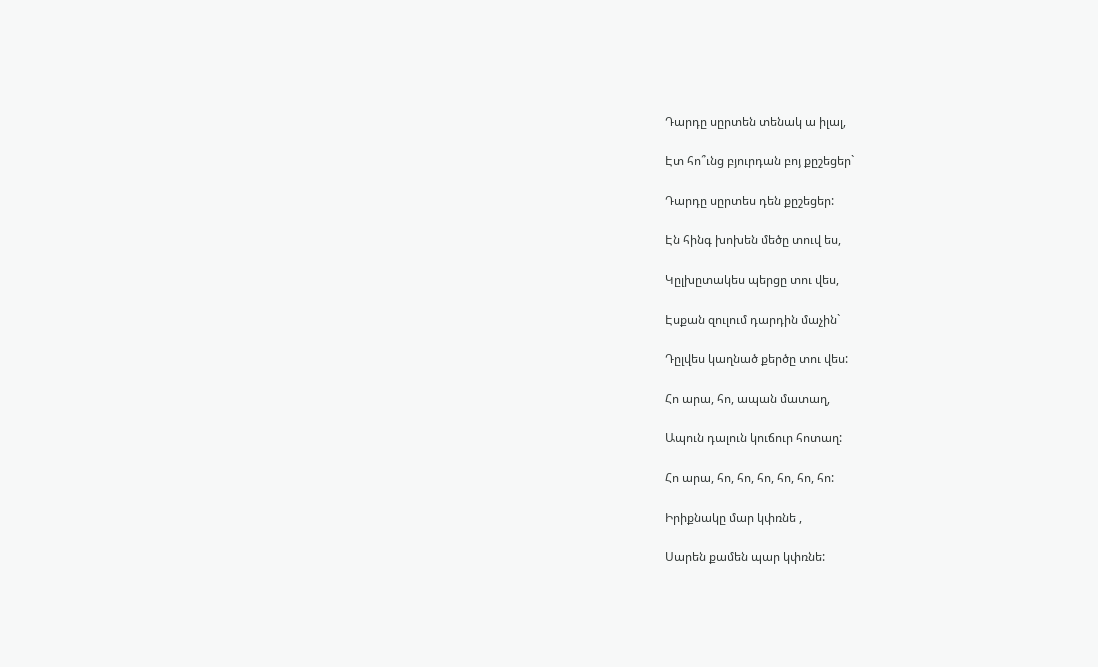Դարդը սըրտեն տենակ ա իլալ,

Էտ հո՞ւնց բյուրդան բոյ քըշեցեր`

Դարդը սըրտես դեն քըշեցեր:

Էն հինգ խոխեն մեծը տուվ ես,

Կըլխըտակես պերցը տու վես,

Էսքան զուլում դարդին մաչին`

Դըլվես կաղնած քերծը տու վես:

Հո արա, հո, ապան մատաղ,

Ապուն դալուն կուճուր հոտաղ:

Հո արա, հո, հո, հո, հո, հո, հո:

Իրիքնակը մար կփռնե ,

Սարեն քամեն պար կփռնե: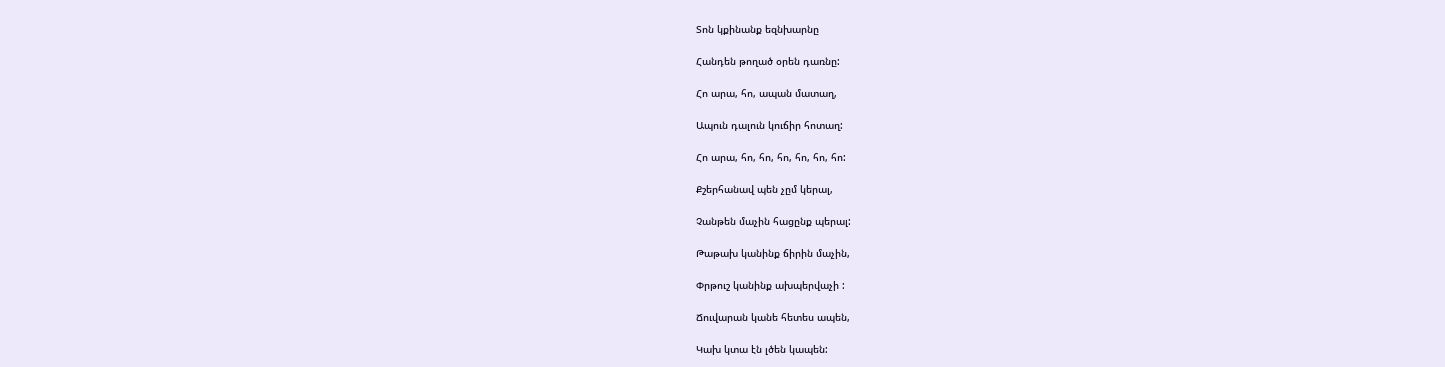Տոն կքինանք եզնխարնը

Հանդեն թողած օրեն դառնը:

Հո արա, հո, ապան մատաղ,

Ապուն դալուն կուճիր հոտաղ:

Հո արա, հո, հո, հո, հո, հո, հո:

Քշերհանավ պեն չըմ կերալ,

Չանթեն մաչին հացընք պերալ:

Թաթախ կանինք ճիրին մաչին,

Փրթուշ կանինք ախպերվաչի :

Ճուվարան կանե հետես ապեն,

Կախ կտա էն լծեն կապեն: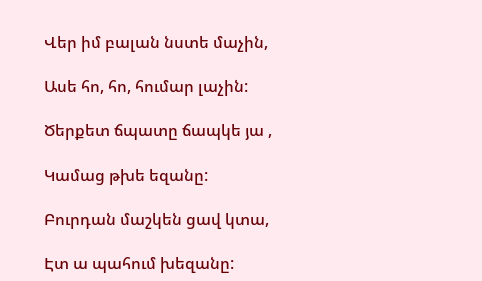Վեր իմ բալան նստե մաչին,

Ասե հո, հո, հումար լաչին:

Ծերքետ ճպատը ճապկե յա ,

Կամաց թխե եզանը:

Բուրդան մաշկեն ցավ կտա,

Էտ ա պահում խեզանը: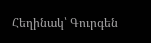Հեղինակ՝ Գուրգեն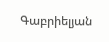Գաբրիելյան